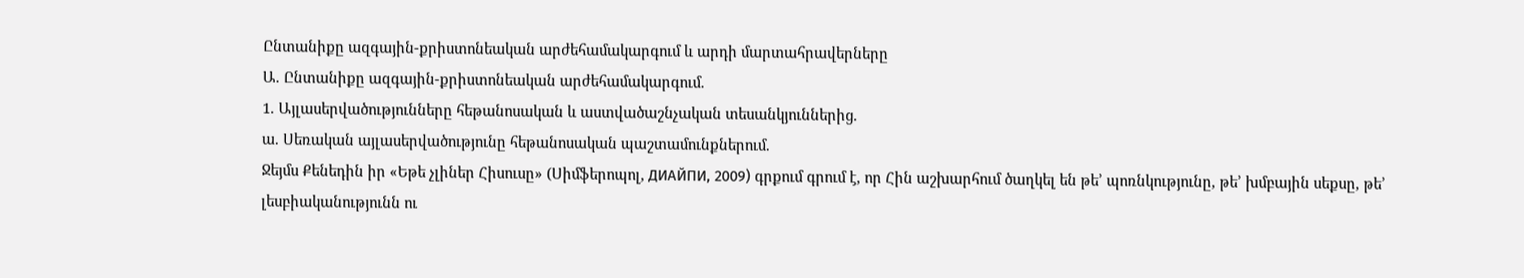Ընտանիքը ազգային-քրիստոնեական արժեհամակարգում և արդի մարտահրավերները
Ա. Ընտանիքը ազգային-քրիստոնեական արժեհամակարգում.
1. Այլասերվածությունները հեթանոսական և աստվածաշնչական տեսանկյուններից.
ա. Սեռական այլասերվածությունը հեթանոսական պաշտամունքներում.
Ջեյմս Քենեդին իր «Եթե չլիներ Հիսուսը» (Սիմֆերոպոլ, ДИАЙПИ, 2009) գրքում գրում է, որ Հին աշխարհում ծաղկել են թե’ պոռնկությունը, թե’ խմբային սեքսը, թե’ լեսբիականությունն ու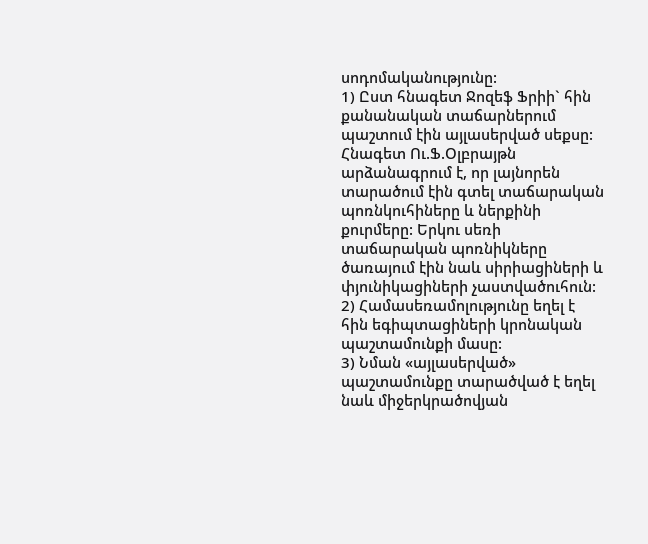սոդոմականությունը:
1) Ըստ հնագետ Ջոզեֆ Ֆրիի` հին քանանական տաճարներում պաշտում էին այլասերված սեքսը: Հնագետ Ու.Ֆ.Օլբրայթն արձանագրում է, որ լայնորեն տարածում էին գտել տաճարական պոռնկուհիները և ներքինի քուրմերը: Երկու սեռի տաճարական պոռնիկները ծառայում էին նաև սիրիացիների և փյունիկացիների չաստվածուհուն:
2) Համասեռամոլությունը եղել է հին եգիպտացիների կրոնական պաշտամունքի մասը:
3) Նման «այլասերված» պաշտամունքը տարածված է եղել նաև միջերկրածովյան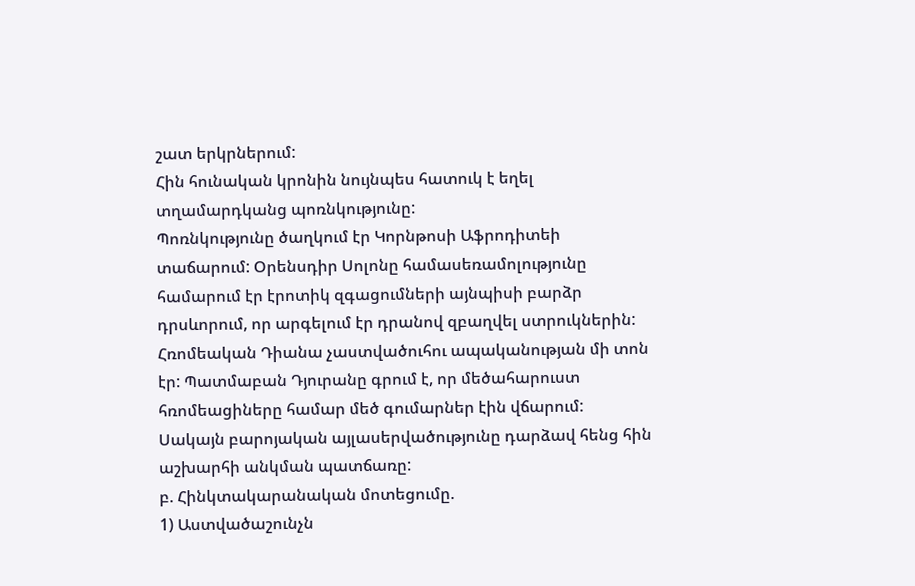շատ երկրներում:
Հին հունական կրոնին նույնպես հատուկ է եղել տղամարդկանց պոռնկությունը:
Պոռնկությունը ծաղկում էր Կորնթոսի Աֆրոդիտեի տաճարում: Օրենսդիր Սոլոնը համասեռամոլությունը համարում էր էրոտիկ զգացումների այնպիսի բարձր դրսևորում, որ արգելում էր դրանով զբաղվել ստրուկներին:
Հռոմեական Դիանա չաստվածուհու ապականության մի տոն էր: Պատմաբան Դյուրանը գրում է, որ մեծահարուստ հռոմեացիները համար մեծ գումարներ էին վճարում:
Սակայն բարոյական այլասերվածությունը դարձավ հենց հին աշխարհի անկման պատճառը:
բ. Հինկտակարանական մոտեցումը.
1) Աստվածաշունչն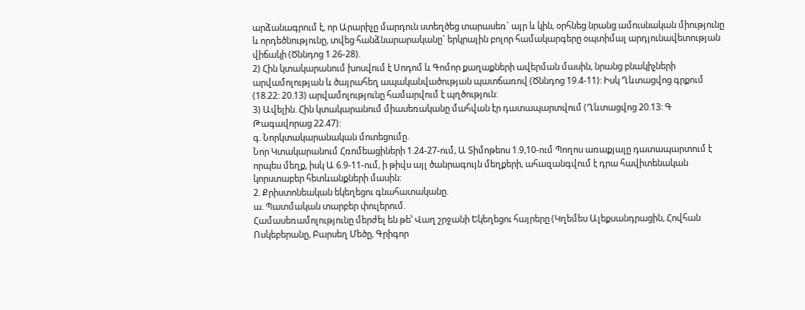արձանագրում է, որ Արարիչը մարդուն ստեղծեց տարասեռ` այր և կին, օրհնեց նրանց ամուսնական միությունը և որդեծնությունը, տվեց հանձնարարականը` երկրային բոլոր համակարգերը օպտիմալ արդյունավետության վիճակի (Ծննդոց 1.26-28).
2) Հին կտակարանում խոսվում է Սոդոմ և Գոմոր քաղաքների ավերման մասին, նրանց բնակիչների արվամոլության և ծայրահեղ ապականվածության պատճառով (Ծննդոց 19.4-11): Իսկ Ղևտացվոց գրքում (18.22: 20.13) արվամոլությունը համարվում է պղծություն:
3) Ավելին. Հին կտակարանում միասեռականը մահվան էր դատապարտվում (Ղևտացվոց 20.13: Գ Թագավորաց 22.47):
գ. Նորկտակարանական մոտեցումը.
Նոր Կտակարանում Հռոմեացիների 1.24-27-ում, Ա Տիմոթեոս 1.9,10-ում Պողոս առաքյալը դատապարտում է որպես մեղք, իսկ Ա 6.9-11-ում, ի թիվս այլ ծանրագույն մեղքերի, ահազանգվում է դրա հավիտենական կորստաբեր հետևանքների մասին:
2. Քրիստոնեական եկեղեցու գնահատականը.
ա. Պատմական տարբեր փուլերում.
Համասեռամոլությունը մերժել են թե’ Վաղ շրջանի Եկեղեցու հայրերը (Կղեմես Ալեքսանդրացին, Հովհան Ոսկեբերանը, Բարսեղ Մեծը, Գրիգոր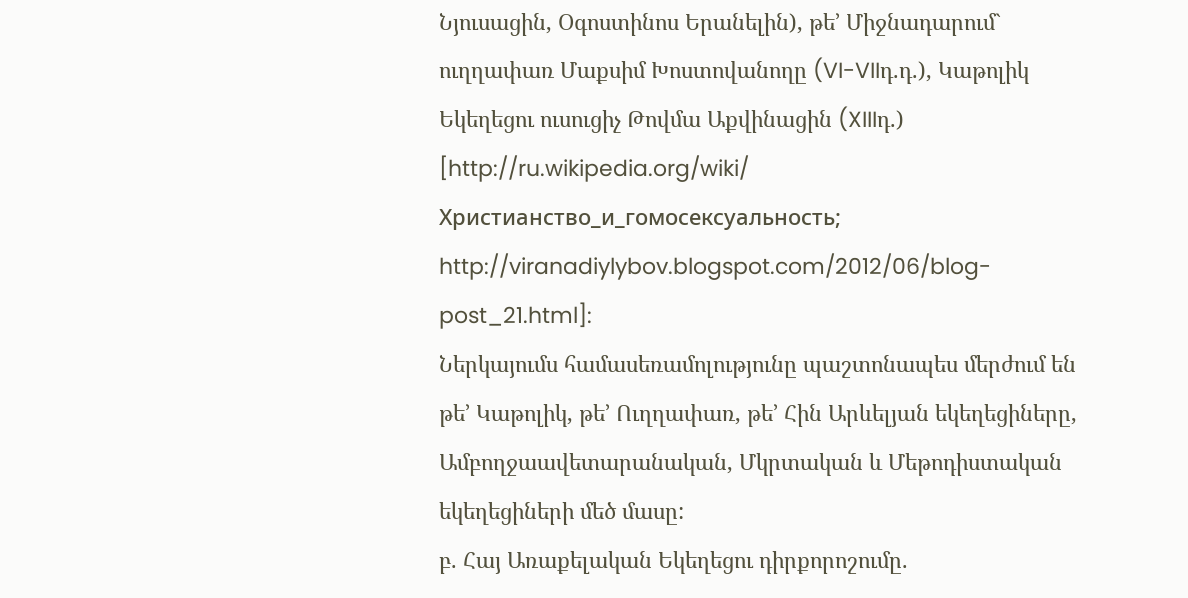Նյուսացին, Օգոստինոս Երանելին), թե’ Միջնադարում` ուղղափառ Մաքսիմ Խոստովանողը (VI-VIIդ.դ.), Կաթոլիկ Եկեղեցու ուսուցիչ Թովմա Աքվինացին (XIIIդ.) [http://ru.wikipedia.org/wiki/ Христианство_и_гомосексуальность; http://viranadiylybov.blogspot.com/2012/06/blog-post_21.html]:
Ներկայումս համասեռամոլությունը պաշտոնապես մերժում են թե’ Կաթոլիկ, թե’ Ուղղափառ, թե’ Հին Արևելյան եկեղեցիները, Ամբողջաավետարանական, Մկրտական և Մեթոդիստական եկեղեցիների մեծ մասը:
բ. Հայ Առաքելական Եկեղեցու դիրքորոշումը.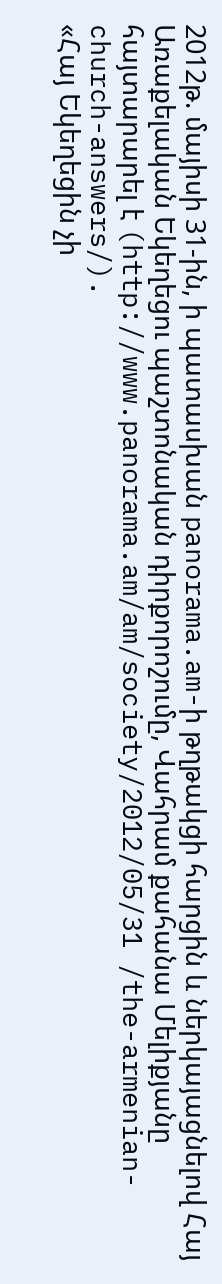2012թ. մայիսի 31-ին, ի պատասխան panorama.am-ի թղթակցի հարցին և ներկայացնելով Հայ Առաքելական Եկեղեցու պաշտոնական դիրքորոշումը, Վահրամ քահանա Մելիքյանը հայտարարել է (http://www.panorama.am/am/society/2012/05/31 /the-armenian-church-answers/).
«Հայ Եկեղեցին չի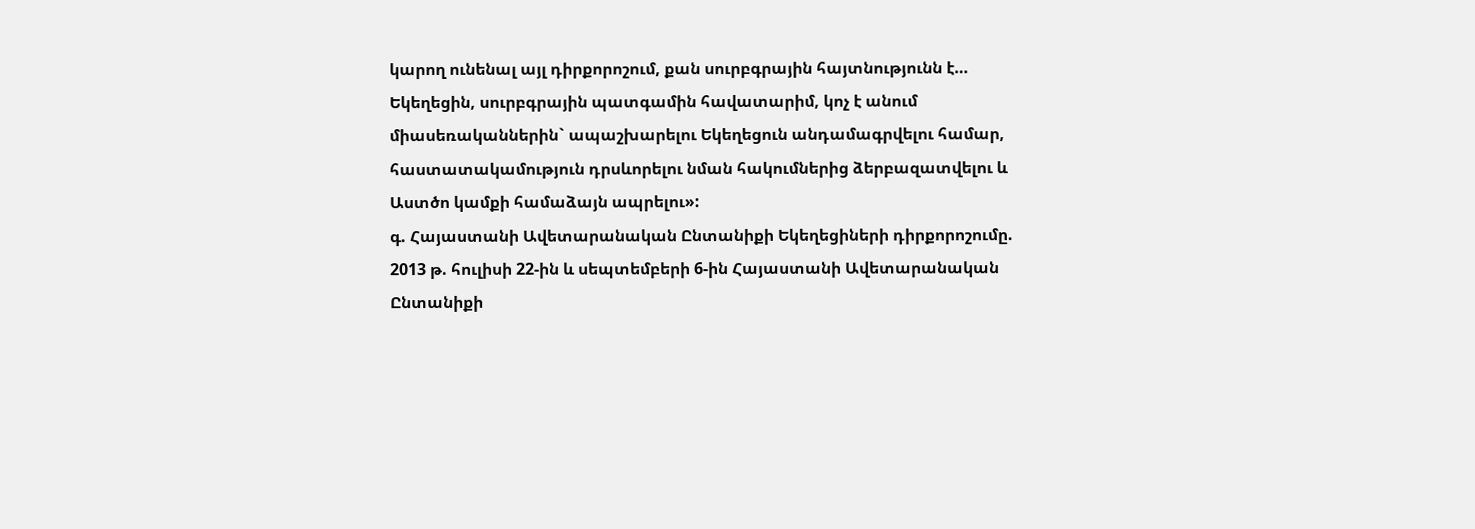կարող ունենալ այլ դիրքորոշում, քան սուրբգրային հայտնությունն է… Եկեղեցին, սուրբգրային պատգամին հավատարիմ, կոչ է անում միասեռականներին` ապաշխարելու Եկեղեցուն անդամագրվելու համար, հաստատակամություն դրսևորելու նման հակումներից ձերբազատվելու և Աստծո կամքի համաձայն ապրելու»:
գ. Հայաստանի Ավետարանական Ընտանիքի Եկեղեցիների դիրքորոշումը.
2013 թ. հուլիսի 22-ին և սեպտեմբերի 6-ին Հայաստանի Ավետարանական Ընտանիքի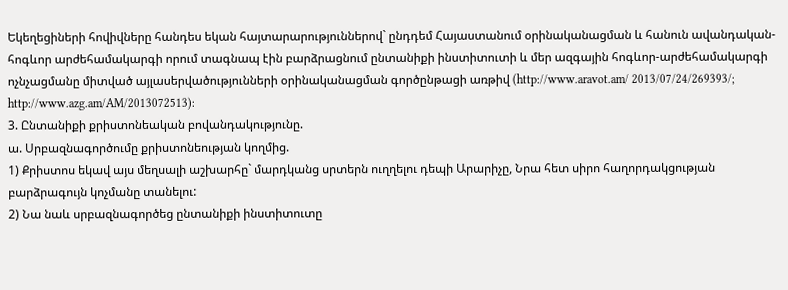Եկեղեցիների հովիվները հանդես եկան հայտարարություններով` ընդդեմ Հայաստանում օրինականացման և հանուն ավանդական-հոգևոր արժեհամակարգի որում տագնապ էին բարձրացնում ընտանիքի ինստիտուտի և մեր ազգային հոգևոր-արժեհամակարգի ոչնչացմանը միտված այլասերվածությունների օրինականացման գործընթացի առթիվ (http://www.aravot.am/ 2013/07/24/269393/; http://www.azg.am/AM/2013072513):
3. Ընտանիքի քրիստոնեական բովանդակությունը.
ա. Սրբազնագործումը քրիստոնեության կողմից.
1) Քրիստոս եկավ այս մեղսալի աշխարհը` մարդկանց սրտերն ուղղելու դեպի Արարիչը, Նրա հետ սիրո հաղորդակցության բարձրագույն կոչմանը տանելու:
2) Նա նաև սրբազնագործեց ընտանիքի ինստիտուտը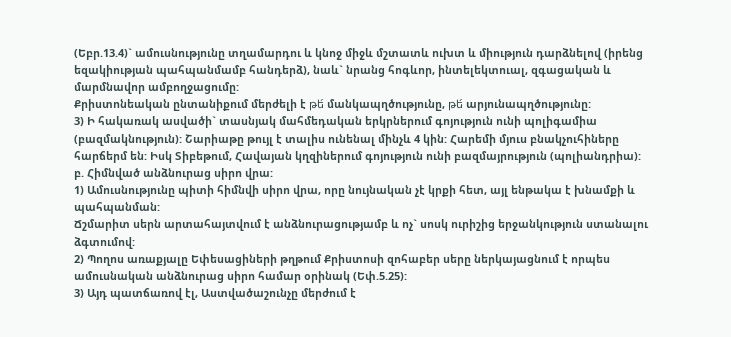(Եբր.13.4)` ամուսնությունը տղամարդու և կնոջ միջև մշտատև ուխտ և միություն դարձնելով (իրենց եզակիության պահպանմամբ հանդերձ), նաև` նրանց հոգևոր, ինտելեկտուալ, զգացական և մարմնավոր ամբողջացումը:
Քրիստոնեական ընտանիքում մերժելի է թե́ մանկապղծությունը, թե́ արյունապղծությունը:
3) Ի հակառակ ասվածի` տասնյակ մահմեդական երկրներում գոյություն ունի պոլիգամիա (բազմակնություն): Շարիաթը թույլ է տալիս ունենալ մինչև 4 կին: Հարեմի մյուս բնակչուհիները հարճերմ են: Իսկ Տիբեթում, Հավայան կղզիներում գոյություն ունի բազմայրություն (պոլիանդրիա):
բ. Հիմնված անձնուրաց սիրո վրա:
1) Ամուսնությունը պիտի հիմնվի սիրո վրա, որը նույնական չէ կրքի հետ, այլ ենթակա է խնամքի և պահպանման:
Ճշմարիտ սերն արտահայտվում է անձնուրացությամբ և ոչ` սոսկ ուրիշից երջանկություն ստանալու ձգտումով:
2) Պողոս առաքյալը Եփեսացիների թղթում Քրիստոսի զոհաբեր սերը ներկայացնում է որպես ամուսնական անձնուրաց սիրո համար օրինակ (Եփ.5.25):
3) Այդ պատճառով էլ, Աստվածաշունչը մերժում է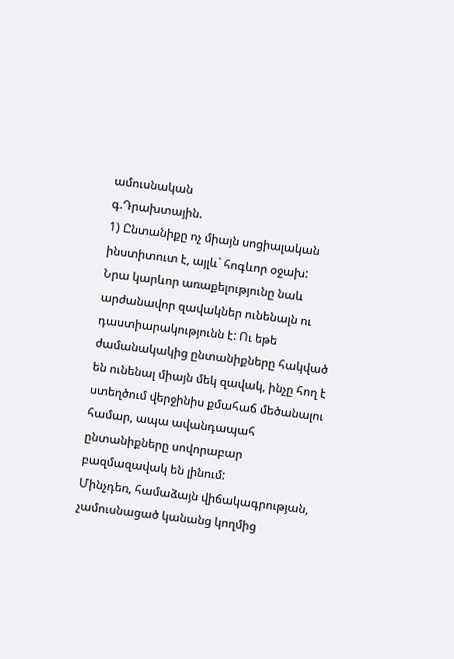ամուսնական
գ.Դրախտային.
1) Ընտանիքը ոչ միայն սոցիալական ինստիտուտ է, այլև` հոգևոր օջախ:
Նրա կարևոր առաքելությունը նաև արժանավոր զավակներ ունենալն ու դաստիարակությունն է: Ու եթե ժամանակակից ընտանիքները հակված են ունենալ միայն մեկ զավակ, ինչը հող է ստեղծում վերջինիս քմահաճ մեծանալու համար, ապա ավանդապահ ընտանիքները սովորաբար բազմազավակ են լինում:
Մինչդեռ, համաձայն վիճակագրության, չամուսնացած կանանց կողմից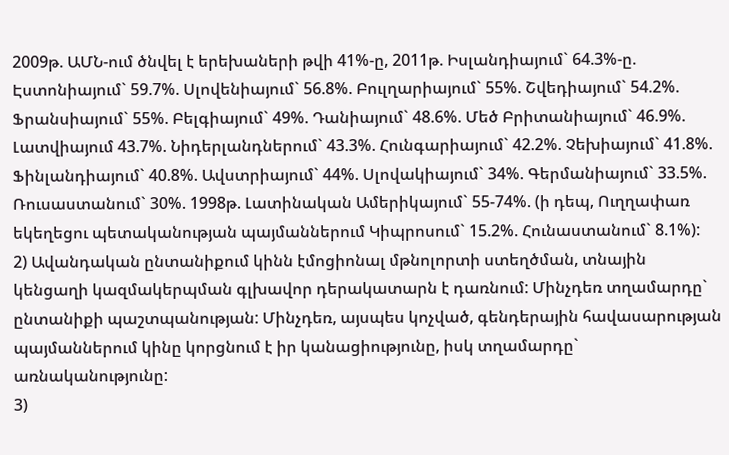2009թ. ԱՄՆ-ում ծնվել է երեխաների թվի 41%-ը, 2011թ. Իսլանդիայում` 64.3%-ը. Էստոնիայում` 59.7%. Սլովենիայում` 56.8%. Բուլղարիայում` 55%. Շվեդիայում` 54.2%. Ֆրանսիայում` 55%. Բելգիայում` 49%. Դանիայում` 48.6%. Մեծ Բրիտանիայում` 46.9%. Լատվիայում 43.7%. Նիդերլանդներում` 43.3%. Հունգարիայում` 42.2%. Չեխիայում` 41.8%. Ֆինլանդիայում` 40.8%. Ավստրիայում` 44%. Սլովակիայում` 34%. Գերմանիայում` 33.5%. Ռուսաստանում` 30%. 1998թ. Լատինական Ամերիկայում` 55-74%. (ի դեպ, Ուղղափառ եկեղեցու պետականության պայմաններում Կիպրոսում` 15.2%. Հունաստանում` 8.1%):
2) Ավանդական ընտանիքում կինն էմոցիոնալ մթնոլորտի ստեղծման, տնային կենցաղի կազմակերպման գլխավոր դերակատարն է դառնում: Մինչդեռ տղամարդը` ընտանիքի պաշտպանության: Մինչդեռ, այսպես կոչված, գենդերային հավասարության պայմաններում կինը կորցնում է իր կանացիությունը, իսկ տղամարդը` առնականությունը:
3)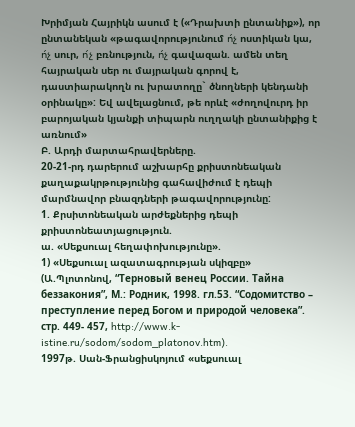Խրիմյան Հայրիկն ասում է («Դրախտի ընտանիք»), որ ընտանեկան «թագավորությունում ո́չ ոստիկան կա, ո́չ սուր, ո́չ բռնություն, ո́չ գավազան. ամեն տեղ հայրական սեր ու մայրական գորով է, դաստիարակողն ու խրատողը` ծնողների կենդանի օրինակը»: Եվ ավելացնում, թե որևէ «ժողովուրդ իր բարոյական կյանքի տիպարն ուղղակի ընտանիքից է առնում»
Բ. Արդի մարտահրավերները.
20-21-րդ դարերում աշխարհը քրիստոնեական քաղաքակրթությունից գահավիժում է դեպի մարմնավոր բնազդների թագավորությունը:
1. Քրսիտոնեական արժեքներից դեպի քրիստոնեատյացություն.
ա. «Սեքսուալ հեղափոխությունը».
1) «Սեքսուալ ազատագրության սկիզբը» (Ա.Պլոտոնով, “Терновый венец России. Тайна беззакония”, М.: Родник, 1998. гл.53. “Содомитство – преступление перед Богом и природой человека”. стр. 449- 457, http://www.k-istine.ru/sodom/sodom_platonov.htm).
1997թ. Սան-Ֆրանցիսկոյում «սեքսուալ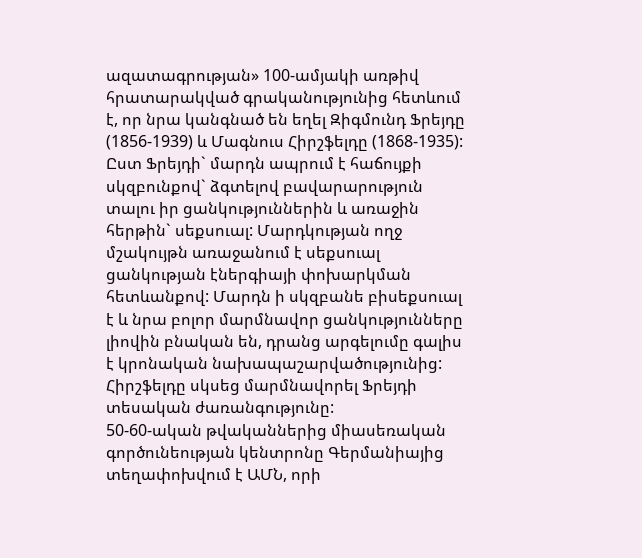ազատագրության» 100-ամյակի առթիվ հրատարակված գրականությունից հետևում է, որ նրա կանգնած են եղել Զիգմունդ Ֆրեյդը (1856-1939) և Մագնուս Հիրշֆելդը (1868-1935):
Ըստ Ֆրեյդի` մարդն ապրում է հաճույքի սկզբունքով` ձգտելով բավարարություն տալու իր ցանկություններին և առաջին հերթին` սեքսուալ: Մարդկության ողջ մշակույթն առաջանում է սեքսուալ ցանկության էներգիայի փոխարկման հետևանքով: Մարդն ի սկզբանե բիսեքսուալ է և նրա բոլոր մարմնավոր ցանկությունները լիովին բնական են, դրանց արգելումը գալիս է կրոնական նախապաշարվածությունից:
Հիրշֆելդը սկսեց մարմնավորել Ֆրեյդի տեսական ժառանգությունը:
50-60-ական թվականներից միասեռական գործունեության կենտրոնը Գերմանիայից տեղափոխվում է ԱՄՆ, որի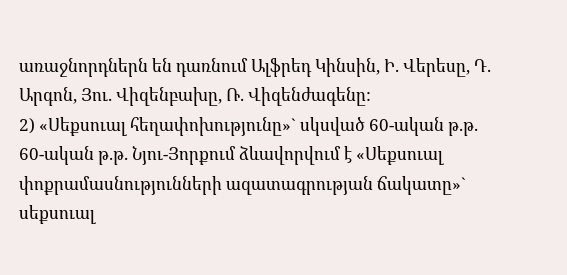առաջնորդներն են դառնում Ալֆրեդ Կինսին, Ի. Վերեսը, Դ. Արգոն, Յու. Վիզենբախը, Ռ. Վիզենժագենը:
2) «Սեքսուալ հեղափոխությունը»` սկսված 60-ական թ.թ.
60-ական թ.թ. Նյու-Յորքում ձևավորվում է «Սեքսուալ փոքրամասնությունների ազատագրության ճակատը»` սեքսուալ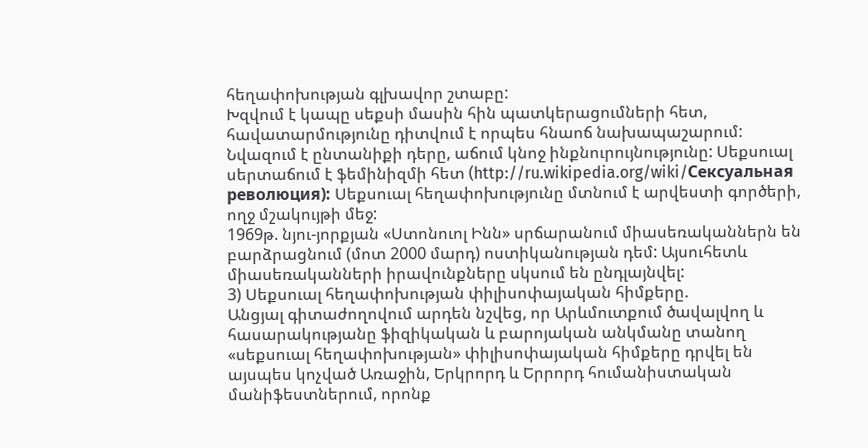հեղափոխության գլխավոր շտաբը:
Խզվում է կապը սեքսի մասին հին պատկերացումների հետ, հավատարմությունը դիտվում է որպես հնաոճ նախապաշարում: Նվազում է ընտանիքի դերը, աճում կնոջ ինքնուրույնությունը: Սեքսուալ սերտաճում է ֆեմինիզմի հետ (http://ru.wikipedia.org/wiki/Сексуальная революция): Սեքսուալ հեղափոխությունը մտնում է արվեստի գործերի, ողջ մշակույթի մեջ:
1969թ. նյու-յորքյան «Ստոնուոլ Ինն» սրճարանում միասեռականներն են բարձրացնում (մոտ 2000 մարդ) ոստիկանության դեմ: Այսուհետև միասեռականների իրավունքները սկսում են ընդլայնվել:
3) Սեքսուալ հեղափոխության փիլիսոփայական հիմքերը.
Անցյալ գիտաժողովում արդեն նշվեց, որ Արևմուտքում ծավալվող և հասարակությանը ֆիզիկական և բարոյական անկմանը տանող «սեքսուալ հեղափոխության» փիլիսոփայական հիմքերը դրվել են այսպես կոչված Առաջին, Երկրորդ և Երրորդ հումանիստական մանիֆեստներում, որոնք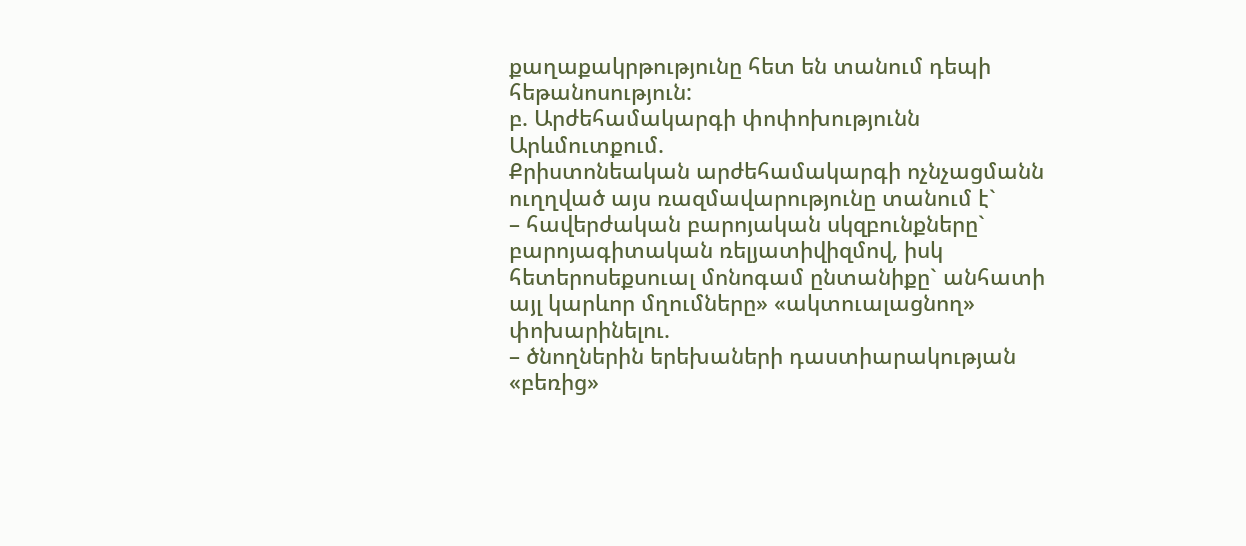քաղաքակրթությունը հետ են տանում դեպի հեթանոսություն:
բ. Արժեհամակարգի փոփոխությունն Արևմուտքում.
Քրիստոնեական արժեհամակարգի ոչնչացմանն ուղղված այս ռազմավարությունը տանում է`
– հավերժական բարոյական սկզբունքները` բարոյագիտական ռելյատիվիզմով, իսկ հետերոսեքսուալ մոնոգամ ընտանիքը` անհատի այլ կարևոր մղումները» «ակտուալացնող» փոխարինելու.
– ծնողներին երեխաների դաստիարակության «բեռից»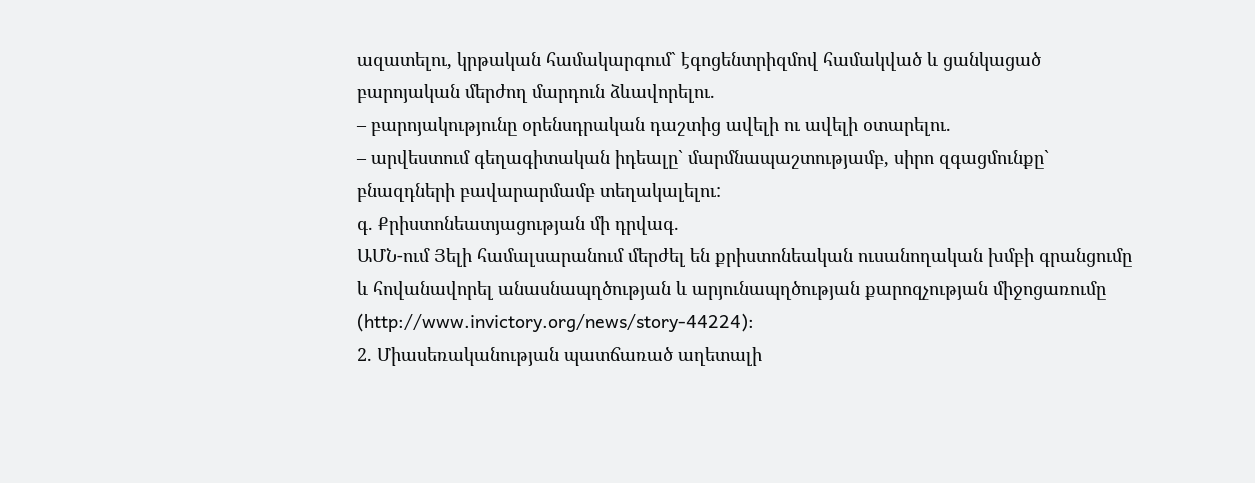ազատելու, կրթական համակարգում` էգոցենտրիզմով համակված և ցանկացած բարոյական մերժող մարդուն ձևավորելու.
– բարոյակությունը օրենսդրական դաշտից ավելի ու ավելի օտարելու.
– արվեստում գեղագիտական իդեալը` մարմնապաշտությամբ, սիրո զգացմունքը` բնազդների բավարարմամբ տեղակալելու:
գ. Քրիստոնեատյացության մի դրվագ.
ԱՄՆ-ում Յելի համալսարանում մերժել են քրիստոնեական ուսանողական խմբի գրանցումը և հովանավորել անասնապղծության և արյունապղծության քարոզչության միջոցառումը (http://www.invictory.org/news/story-44224):
2. Միասեռականության պատճառած աղետալի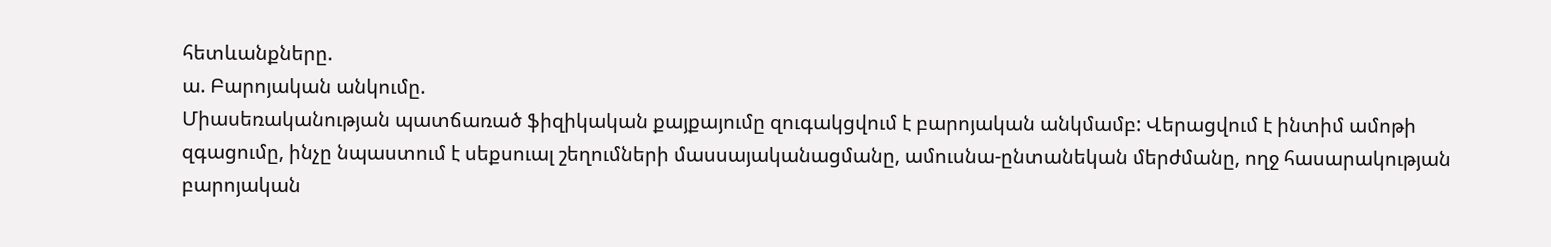հետևանքները.
ա. Բարոյական անկումը.
Միասեռականության պատճառած ֆիզիկական քայքայումը զուգակցվում է բարոյական անկմամբ: Վերացվում է ինտիմ ամոթի զգացումը, ինչը նպաստում է սեքսուալ շեղումների մասսայականացմանը, ամուսնա-ընտանեկան մերժմանը, ողջ հասարակության բարոյական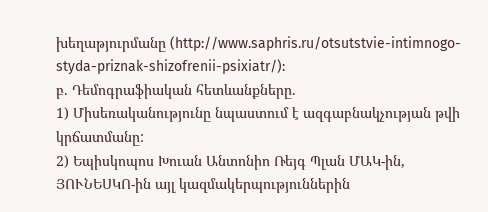խեղաթյուրմանը (http://www.saphris.ru/otsutstvie-intimnogo-styda-priznak-shizofrenii-psixiatr/):
բ. Դեմոգրաֆիական հետևանքները.
1) Միսեռականությունը նպաստում է ազգաբնակչության թվի կրճատմանը:
2) Եպիսկոպոս Խուան Անտոնիո Ռեյգ Պլան ՄԱԿ-ին, ՅՈՒՆԵՍԿՈ-ին այլ կազմակերպություններին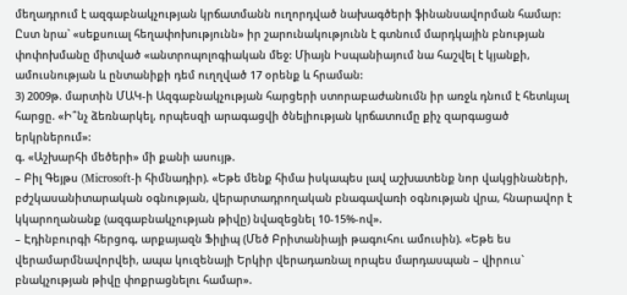մեղադրում է ազգաբնակչության կրճատմանն ուղորդված նախագծերի ֆինանսավորման համար: Ըստ նրա` «սեքսուալ հեղափոխությունն» իր շարունակությունն է գտնում մարդկային բնության փոփոխմանը միտված «անտրոպոլոգիական մեջ: Միայն Իսպանիայում նա հաշվել է կյանքի, ամուսնության և ընտանիքի դեմ ուղղված 17 օրենք և հրաման:
3) 2009թ. մարտին ՄԱԿ-ի Ազգաբնակչության հարցերի ստորաբաժանումն իր առջև դնում է հետևյալ հարցը. «Ի՞նչ ձեռնարկել, որպեսզի արագացվի ծնելիության կրճատումը քիչ զարգացած երկրներում»:
գ. «Աշխարհի մեծերի» մի քանի ասույթ.
– Բիլ Գեյթս (Microsoft-ի հիմնադիր). «Եթե մենք հիմա իսկապես լավ աշխատենք նոր վակցինաների, բժշկասանիտարական օգնության, վերարտադրողական բնագավառի օգնության վրա, հնարավոր է կկարողանանք (ազգաբնակչության թիվը) նվազեցնել 10-15%-ով».
– Էդինբուրգի հերցոգ, արքայազն Ֆիլիպ (Մեծ Բրիտանիայի թագուհու ամուսին). «Եթե ես վերամարմնավորվեի, ապա կուզենայի Երկիր վերադառնալ որպես մարդասպան – վիրուս` բնակչության թիվը փոքրացնելու համար».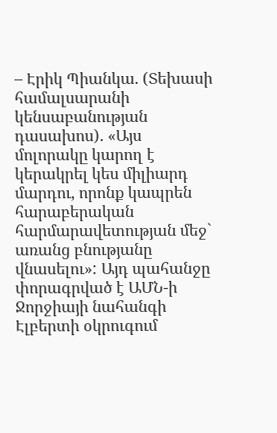– Էրիկ Պիանկա. (Տեխասի համալսարանի կենսաբանության դասախոս). «Այս մոլորակը կարող է կերակրել կես միլիարդ մարդու, որոնք կապրեն հարաբերական հարմարավետության մեջ` առանց բնությանը վնասելու»: Այդ պահանջը փորագրված է ԱՄՆ-ի Ջորջիայի նահանգի Էլբերտի օկրուգում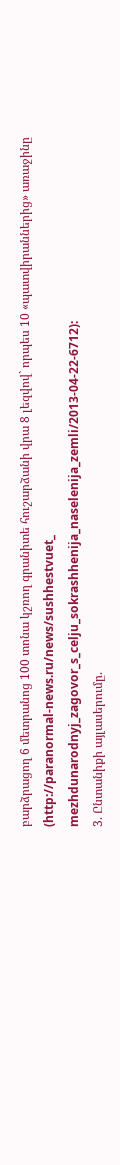բարձրացող 6 մետրանոց 100 տոնա կշռող գրանիտե հուշարձանի վրա 8 լեզվով` որպես 10 «պատվիրաններից» առաջինը (http://paranormal-news.ru/news/sushhestvuet_ mezhdunarodnyj_zagovor_s_celju_sokrashhenija_naselenija_zemli/2013-04-22-6712):
3. Ընտանիքի այլասերումը.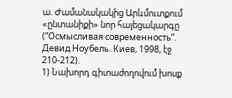ա. Ժամանակակից Արևմուտքում «ընտանիքի» նոր հայեցակարգը (“Осмысливая современность”. Девид Ноубель. Киев, 1998, էջ 210-212).
1) Նախորդ գիտաժողովում խոսք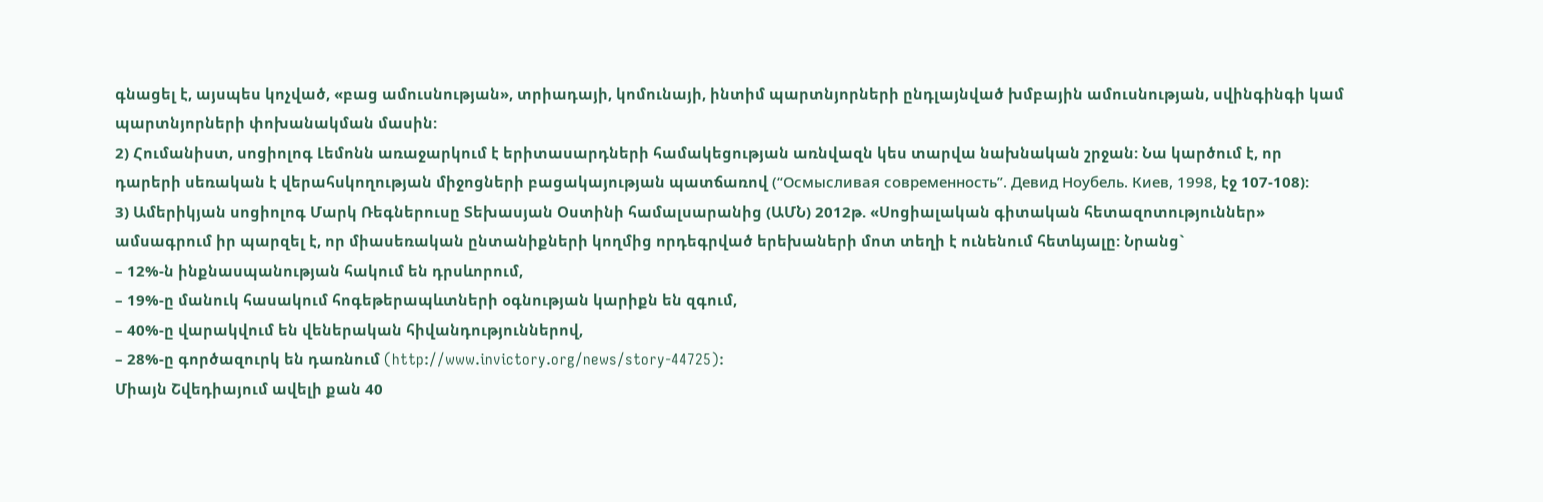գնացել է, այսպես կոչված, «բաց ամուսնության», տրիադայի, կոմունայի, ինտիմ պարտնյորների ընդլայնված խմբային ամուսնության, սվինգինգի կամ պարտնյորների փոխանակման մասին:
2) Հումանիստ, սոցիոլոգ Լեմոնն առաջարկում է երիտասարդների համակեցության առնվազն կես տարվա նախնական շրջան: Նա կարծում է, որ դարերի սեռական է վերահսկողության միջոցների բացակայության պատճառով (“Осмысливая современность”. Девид Ноубель. Киев, 1998, էջ 107-108):
3) Ամերիկյան սոցիոլոգ Մարկ Ռեգներուսը Տեխասյան Օստինի համալսարանից (ԱՄՆ) 2012թ. «Սոցիալական գիտական հետազոտություններ» ամսագրում իր պարզել է, որ միասեռական ընտանիքների կողմից որդեգրված երեխաների մոտ տեղի է ունենում հետևյալը: Նրանց`
– 12%-ն ինքնասպանության հակում են դրսևորում,
– 19%-ը մանուկ հասակում հոգեթերապևտների օգնության կարիքն են զգում,
– 40%-ը վարակվում են վեներական հիվանդություններով,
– 28%-ը գործազուրկ են դառնում (http://www.invictory.org/news/story-44725):
Միայն Շվեդիայում ավելի քան 40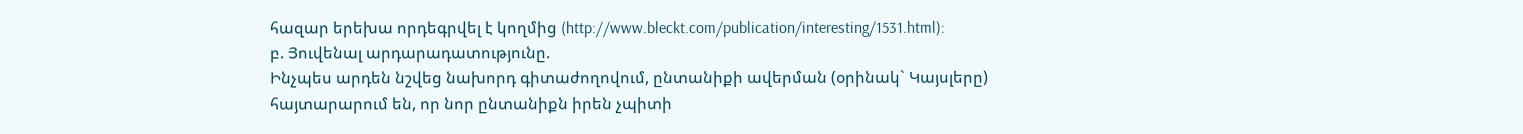հազար երեխա որդեգրվել է կողմից (http://www.bleckt.com/publication/interesting/1531.html):
բ. Յուվենալ արդարադատությունը.
Ինչպես արդեն նշվեց նախորդ գիտաժողովում, ընտանիքի ավերման (օրինակ` Կայսլերը) հայտարարում են, որ նոր ընտանիքն իրեն չպիտի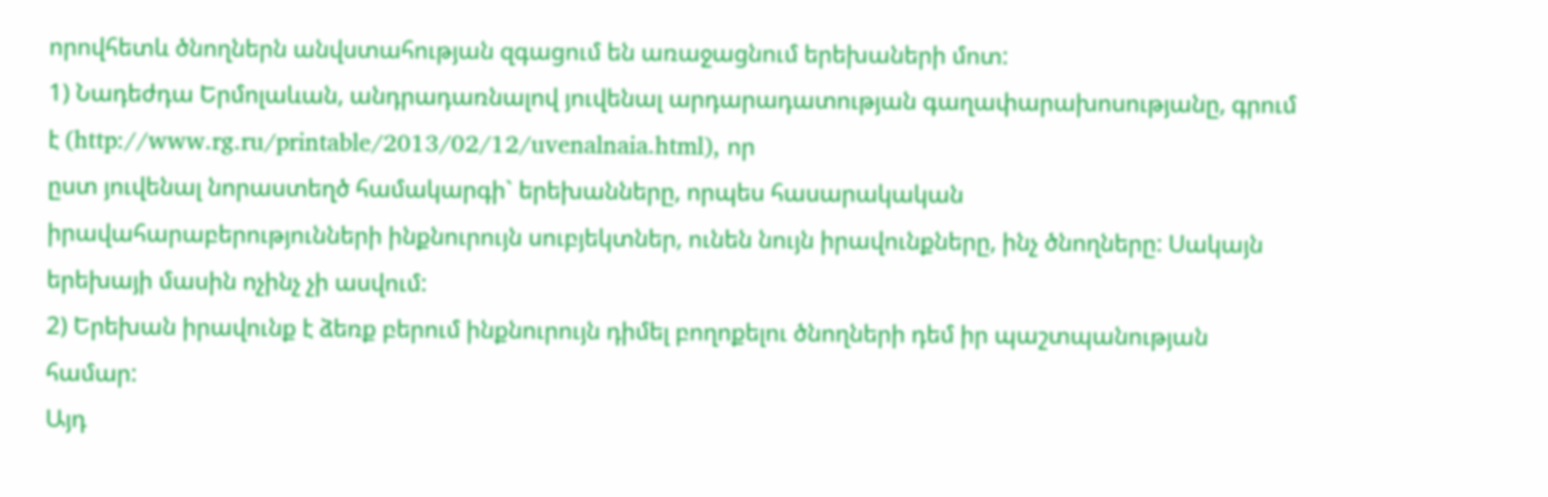որովհետև ծնողներն անվստահության զգացում են առաջացնում երեխաների մոտ:
1) Նադեժդա Երմոլաևան, անդրադառնալով յուվենալ արդարադատության գաղափարախոսությանը, գրում է (http://www.rg.ru/printable/2013/02/12/uvenalnaia.html), որ
ըստ յուվենալ նորաստեղծ համակարգի` երեխանները, որպես հասարակական իրավահարաբերությունների ինքնուրույն սուբյեկտներ, ունեն նույն իրավունքները, ինչ ծնողները: Սակայն երեխայի մասին ոչինչ չի ասվում:
2) Երեխան իրավունք է ձեռք բերում ինքնուրույն դիմել բողոքելու ծնողների դեմ իր պաշտպանության համար:
Այդ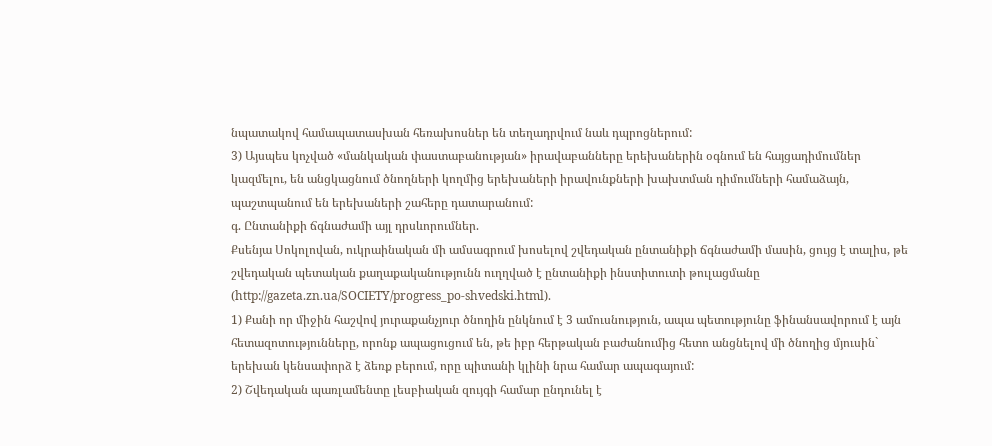նպատակով համապատասխան հեռախոսներ են տեղադրվում նաև դպրոցներում:
3) Այսպես կոչված «մանկական փաստաբանության» իրավաբանները երեխաներին օգնում են հայցադիմումներ կազմելու, են անցկացնում ծնողների կողմից երեխաների իրավունքների խախտման դիմումների համաձայն, պաշտպանում են երեխաների շահերը դատարանում:
գ. Ընտանիքի ճգնաժամի այլ դրսևորումներ.
Քսենյա Սոկոլովան, ուկրաինական մի ամսագրում խոսելով շվեդական ընտանիքի ճգնաժամի մասին, ցույց է տալիս, թե շվեդական պետական քաղաքականությունն ուղղված է ընտանիքի ինստիտուտի թուլացմանը (http://gazeta.zn.ua/SOCIETY/progress_po-shvedski.html).
1) Քանի որ միջին հաշվով յուրաքանչյուր ծնողին ընկնում է 3 ամուսնություն, ապա պետությունը ֆինանսավորում է այն հետազոտությունները, որոնք ապացուցում են, թե իբր հերթական բաժանումից հետո անցնելով մի ծնողից մյուսին` երեխան կենսափորձ է ձեռք բերում, որը պիտանի կլինի նրա համար ապագայում:
2) Շվեդական պառլամենտը լեսբիական զույգի համար ընդունել է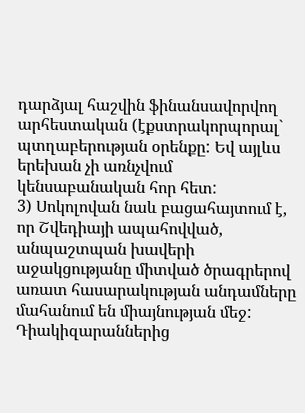դարձյալ հաշվին ֆինանսավորվող արհեստական (էքստրակորպորալ` պտղաբերության օրենքը: Եվ այլևս երեխան չի առնչվում կենսաբանական հոր հետ:
3) Սոկոլովան նաև բացահայտում է, որ Շվեդիայի ապահովված, անպաշտպան խավերի աջակցությանը միտված ծրագրերով առատ հասարակության անդամները մահանում են միայնության մեջ: Դիակիզարաններից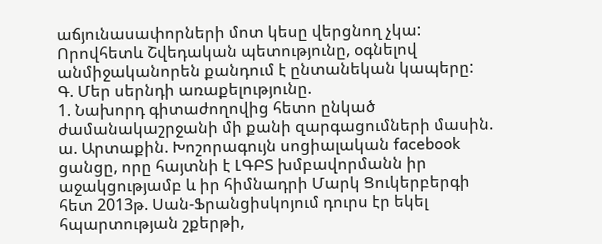աճյունասափորների մոտ կեսը վերցնող չկա: Որովհետև Շվեդական պետությունը, օգնելով անմիջականորեն քանդում է ընտանեկան կապերը:
Գ. Մեր սերնդի առաքելությունը.
1. Նախորդ գիտաժողովից հետո ընկած ժամանակաշրջանի մի քանի զարգացումների մասին.
ա. Արտաքին. Խոշորագույն սոցիալական facebook ցանցը, որը հայտնի է ԼԳԲՏ խմբավորմանն իր աջակցությամբ և իր հիմնադրի Մարկ Ցուկերբերգի հետ 2013թ. Սան-Ֆրանցիսկոյում դուրս էր եկել հպարտության շքերթի,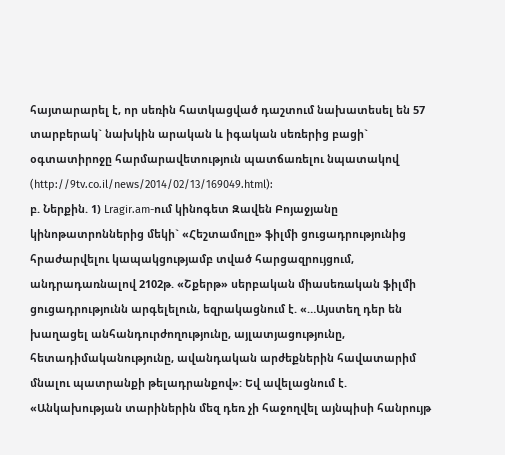հայտարարել է, որ սեռին հատկացված դաշտում նախատեսել են 57 տարբերակ` նախկին արական և իգական սեռերից բացի` օգտատիրոջը հարմարավետություն պատճառելու նպատակով (http://9tv.co.il/news/2014/02/13/169049.html):
բ. Ներքին. 1) Lragir.am-ում կինոգետ Զավեն Բոյաջյանը կինոթատրոններից մեկի` «Հեշտամոլը» ֆիլմի ցուցադրությունից հրաժարվելու կապակցությամբ տված հարցազրույցում, անդրադառնալով 2102թ. «Շքերթ» սերբական միասեռական ֆիլմի ցուցադրությունն արգելելուն, եզրակացնում է. «…Այստեղ դեր են խաղացել անհանդուրժողությունը, այլատյացությունը, հետադիմականությունը, ավանդական արժեքներին հավատարիմ մնալու պատրանքի թելադրանքով»: Եվ ավելացնում է. «Անկախության տարիներին մեզ դեռ չի հաջողվել այնպիսի հանրույթ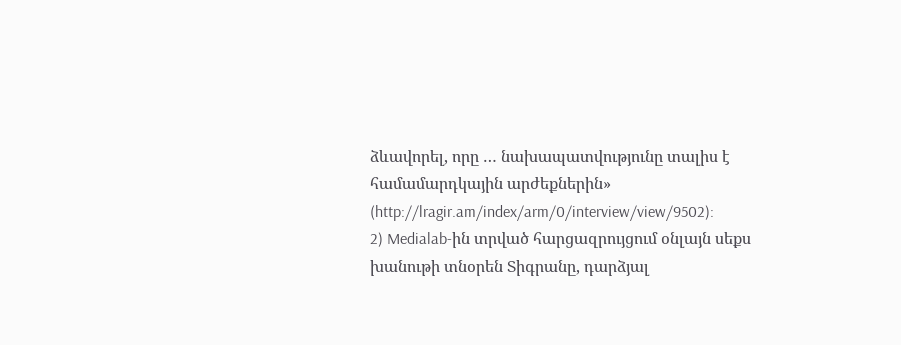ձևավորել, որը … նախապատվությունը տալիս է համամարդկային արժեքներին» (http://lragir.am/index/arm/0/interview/view/9502):
2) Medialab-ին տրված հարցազրույցում օնլայն սեքս խանութի տնօրեն Տիգրանը, դարձյալ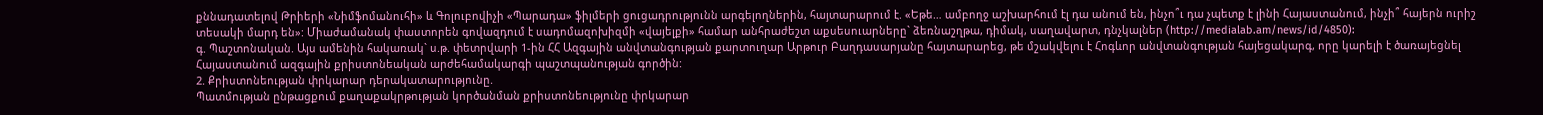քննադատելով Թրիերի «Նիմֆոմանուհի» և Գոլուբովիչի «Պարադա» ֆիլմերի ցուցադրությունն արգելողներին, հայտարարում է. «Եթե… ամբողջ աշխարհում էլ դա անում են, ինչո՞ւ դա չպետք է լինի Հայաստանում, ինչի՞ հայերն ուրիշ տեսակի մարդ են»: Միաժամանակ փաստորեն գովազդում է սադոմազոխիզմի «վայելքի» համար անհրաժեշտ աքսեսուարները` ձեռնաշղթա, դիմակ, սաղավարտ, դնչկալներ (http://medialab.am/news/id/4850):
գ. Պաշտոնական. Այս ամենին հակառակ` ս.թ. փետրվարի 1-ին ՀՀ Ազգային անվտանգության քարտուղար Արթուր Բաղդասարյանը հայտարարեց, թե մշակվելու է Հոգևոր անվտանգության հայեցակարգ, որը կարելի է ծառայեցնել Հայաստանում ազգային քրիստոնեական արժեհամակարգի պաշտպանության գործին:
2. Քրիստոնեության փրկարար դերակատարությունը.
Պատմության ընթացքում քաղաքակրթության կործանման քրիստոնեությունը փրկարար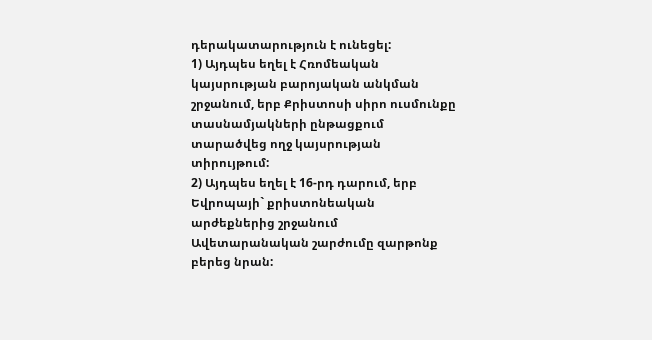դերակատարություն է ունեցել:
1) Այդպես եղել է Հռոմեական կայսրության բարոյական անկման շրջանում, երբ Քրիստոսի սիրո ուսմունքը տասնամյակների ընթացքում տարածվեց ողջ կայսրության տիրույթում:
2) Այդպես եղել է 16-րդ դարում, երբ Եվրոպայի` քրիստոնեական արժեքներից շրջանում Ավետարանական շարժումը զարթոնք բերեց նրան: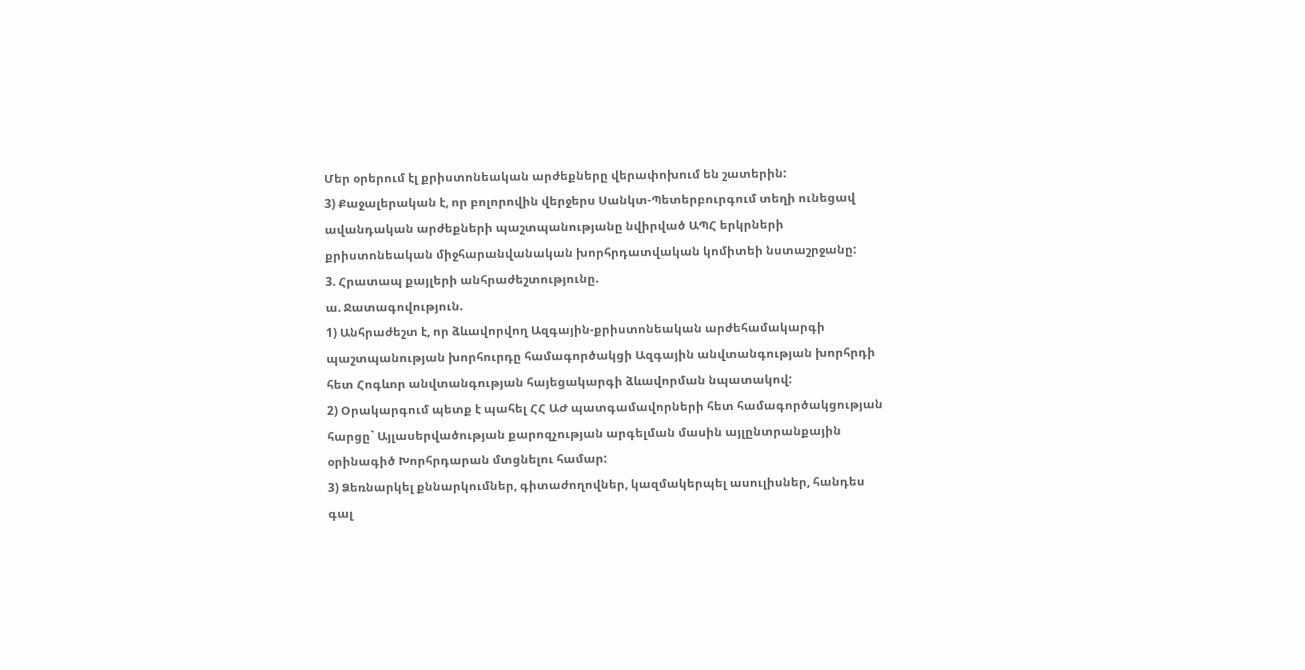Մեր օրերում էլ քրիստոնեական արժեքները վերափոխում են շատերին:
3) Քաջալերական է, որ բոլորովին վերջերս Սանկտ-Պետերբուրգում տեղի ունեցավ ավանդական արժեքների պաշտպանությանը նվիրված ԱՊՀ երկրների քրիստոնեական միջհարանվանական խորհրդատվական կոմիտեի նստաշրջանը:
3. Հրատապ քայլերի անհրաժեշտությունը.
ա. Ջատագովություն.
1) Անհրաժեշտ է, որ ձևավորվող Ազգային-քրիստոնեական արժեհամակարգի պաշտպանության խորհուրդը համագործակցի Ազգային անվտանգության խորհրդի հետ Հոգևոր անվտանգության հայեցակարգի ձևավորման նպատակով:
2) Օրակարգում պետք է պահել ՀՀ ԱԺ պատգամավորների հետ համագործակցության հարցը` Այլասերվածության քարոզչության արգելման մասին այլընտրանքային օրինագիծ Խորհրդարան մտցնելու համար:
3) Ձեռնարկել քննարկումներ, գիտաժողովներ, կազմակերպել ասուլիսներ, հանդես գալ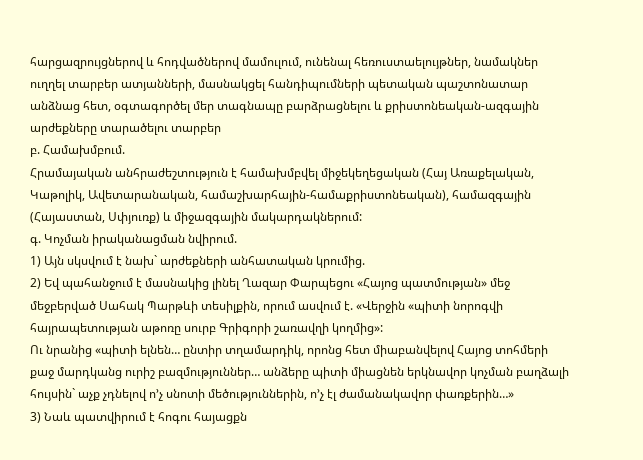հարցազրույցներով և հոդվածներով մամուլում, ունենալ հեռուստաելույթներ, նամակներ ուղղել տարբեր ատյանների, մասնակցել հանդիպումների պետական պաշտոնատար անձնաց հետ, օգտագործել մեր տագնապը բարձրացնելու և քրիստոնեական-ազգային արժեքները տարածելու տարբեր
բ. Համախմբում.
Հրամայական անհրաժեշտություն է համախմբվել միջեկեղեցական (Հայ Առաքելական, Կաթոլիկ, Ավետարանական, համաշխարհային-համաքրիստոնեական), համազգային (Հայաստան, Սփյուռք) և միջազգային մակարդակներում:
գ. Կոչման իրականացման նվիրում.
1) Այն սկսվում է նախ` արժեքների անհատական կրումից.
2) Եվ պահանջում է մասնակից լինել Ղազար Փարպեցու «Հայոց պատմության» մեջ մեջբերված Սահակ Պարթևի տեսիլքին, որում ասվում է. «Վերջին «պիտի նորոգվի հայրապետության աթոռը սուրբ Գրիգորի շառավղի կողմից»:
Ու նրանից «պիտի ելնեն… ընտիր տղամարդիկ, որոնց հետ միաբանվելով Հայոց տոհմերի քաջ մարդկանց ուրիշ բազմություններ… անձերը պիտի միացնեն երկնավոր կոչման բաղձալի հույսին` աչք չդնելով ո’չ սնոտի մեծություններին, ո’չ էլ ժամանակավոր փառքերին…»
3) Նաև պատվիրում է հոգու հայացքն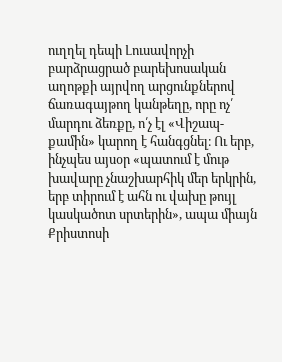ուղղել դեպի Լուսավորչի բարձրացրած բարեխոսական աղոթքի այրվող արցունքներով ճառագայթող կանթեղը, որը ոչ՛ մարդու ձեռքը, ո՛չ էլ «Վիշապ-քամին» կարող է հանգցնել։ Ու երբ, ինչպես այսօր «պատում է մութ խավարը չնաշխարհիկ մեր երկրին, երբ տիրում է ահն ու վախը թույլ կասկածոտ սրտերին», ապա միայն Քրիստոսի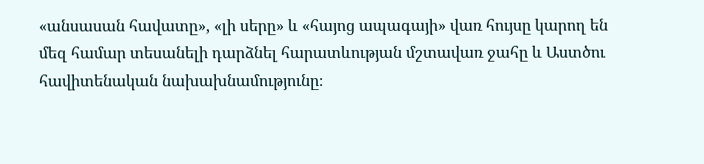«անսասան հավատը», «լի սերը» և «հայոց ապագայի» վառ հույսը կարող են մեզ համար տեսանելի դարձնել հարատևության մշտավառ ջահը և Աստծու հավիտենական նախախնամությունը։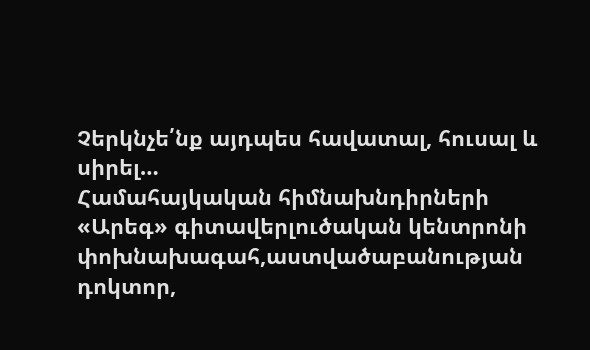Չերկնչե՛նք այդպես հավատալ, հուսալ և սիրել…
Համահայկական հիմնախնդիրների «Արեգ» գիտավերլուծական կենտրոնի փոխնախագահ,աստվածաբանության դոկտոր,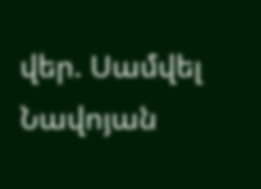վեր. Սամվել Նավոյան